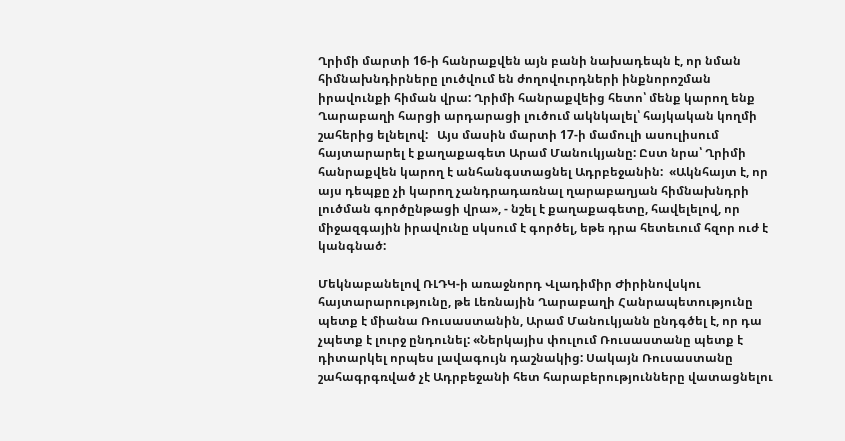Ղրիմի մարտի 16-ի հանրաքվեն այն բանի նախադեպն է, որ նման հիմնախնդիրները լուծվում են ժողովուրդների ինքնորոշման իրավունքի հիման վրա: Ղրիմի հանրաքվեից հետո՝ մենք կարող ենք Ղարաբաղի հարցի արդարացի լուծում ակնկալել՝ հայկական կողմի շահերից ելնելով:   Այս մասին մարտի 17-ի մամուլի ասուլիսում հայտարարել է քաղաքագետ Արամ Մանուկյանը: Ըստ նրա՝ Ղրիմի հանրաքվեն կարող է անհանգստացնել Ադրբեջանին:  «Ակնհայտ է, որ այս դեպքը չի կարող չանդրադառնալ ղարաբաղյան հիմնախնդրի լուծման գործընթացի վրա», - նշել է քաղաքագետը, հավելելով, որ միջազգային իրավունը սկսում է գործել, եթե դրա հետեւում հզոր ուժ է կանգնած:

Մեկնաբանելով ՌԼԴԿ-ի առաջնորդ Վլադիմիր Ժիրինովսկու հայտարարությունը, թե Լեռնային Ղարաբաղի Հանրապետությունը պետք է միանա Ռուսաստանին, Արամ Մանուկյանն ընդգծել է, որ դա չպետք է լուրջ ընդունել: «Ներկայիս փուլում Ռուսաստանը պետք է դիտարկել որպես լավագույն դաշնակից: Սակայն Ռուսաստանը շահագրգռված չէ Ադրբեջանի հետ հարաբերությունները վատացնելու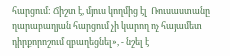հարցում: Ճիշտ է, մյուս կողմից էլ  Ռուսաստանը  ղարաբաղյան հարցում չի կարող ոչ հայամետ դիրքորոշում զբաղեցնել», - նշել է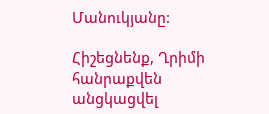Մանուկյանը:

Հիշեցնենք, Ղրիմի հանրաքվեն անցկացվել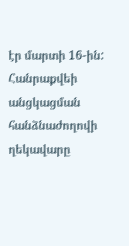էր մարտի 16-ին: Հանրաքվեի անցկացման հանձնաժողովի ղեկավարը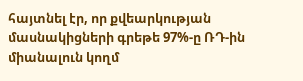հայտնել էր, որ քվեարկության մասնակիցների գրեթե 97%-ը ՌԴ-ին միանալուն կողմ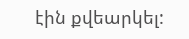էին քվեարկել: